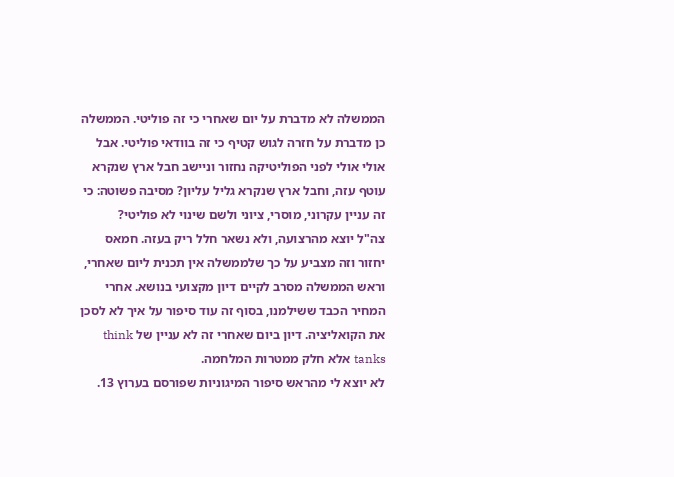הממשלה לא מדברת על יום שאחרי כי זה פוליטי. הממשלה כן מדברת על חזרה לגוש קטיף כי זה בוודאי פוליטי. אבל אולי אולי לפני הפוליטיקה נחזור וניישב חבל ארץ שנקרא עוטף עזה, וחבל ארץ שנקרא גליל עליון? מסיבה פשוטה: כי זה עניין עקרוני, מוסרי, ציוני ולשם שינוי לא פוליטי?
צה"ל יוצא מהרצועה, ולא נשאר חלל ריק בעזה. חמאס יחזור וזה מצביע על כך שלממשלה אין תכנית ליום שאחרי, וראש הממשלה מסרב לקיים דיון מקצועי בנושא. אחרי המחיר הכבד ששילמנו, בסוף זה עוד סיפור על איך לא לסכן את הקואליציה. דיון ביום שאחרי זה לא עניין של think tanks אלא חלק ממטרות המלחמה.
לא יוצא לי מהראש סיפור המיגוניות שפורסם בערוץ 13.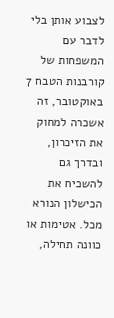לצבוע אותן בלי לדבר עם המשפחות של קורבנות הטבח 7 באוקטובר, זה אשכרה למחוק את הזיכרון, ובדרך גם להשכיח את הכישלון הנורא מכל. אטימות או כוונה תחילה,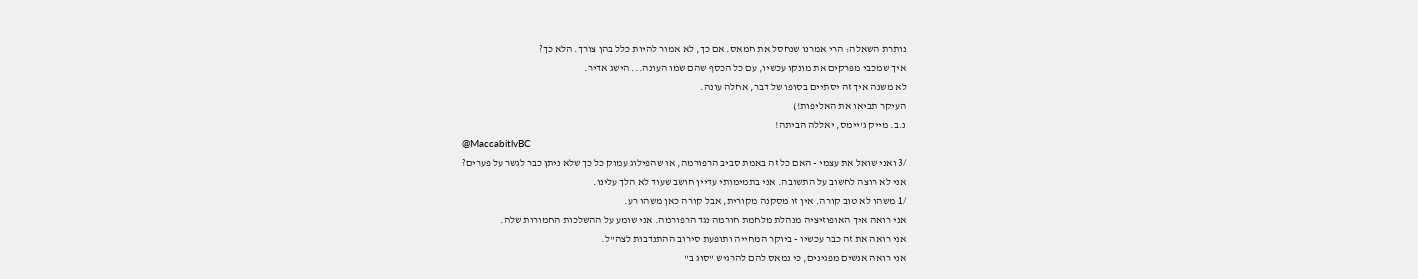נותרת השאלה: הרי אמרנו שנחסל את חמאס. אם כך, לא אמור להיות כלל בהן צורך. הלא כך?
איך שמכבי מפרקים את מונקו עכשיו, עם כל הכסף שהם שמו העונה... הישג אדיר.
לא משנה איך זה יסתיים בסופו של דבר, אחלה עונה.
העיקר תביאו את האליפות!)
נ.ב. מייק ג'יימס, יאללה הביתה!
@MaccabitlvBC
/3 ואני שואל את עצמי - האם כל זה באמת סביב הרפורמה, או שהפילוג עמוק כל כך שלא ניתן כבר לגשר על פערים?
אני לא רוצה לחשוב על התשובה. אני בתמימותי עדיין חושב שעוד לא הלך עלינו.
/1 משהו לא טוב קורה. אין זו מסקנה מקורית, אבל קורה כאן משהו רע.
אני רואה איך האופוזיציה מנהלת מלחמת חורמה נגד הרפורמה. אני שומע על ההשלכות החמורות שלה.
אני רואה את זה כבר עכשיו - ביוקר המחייה ותופעת סירוב ההתנדבות לצה"ל.
אני רואה אנשים מפגינים, כי נמאס להם להרגיש "סוג ב"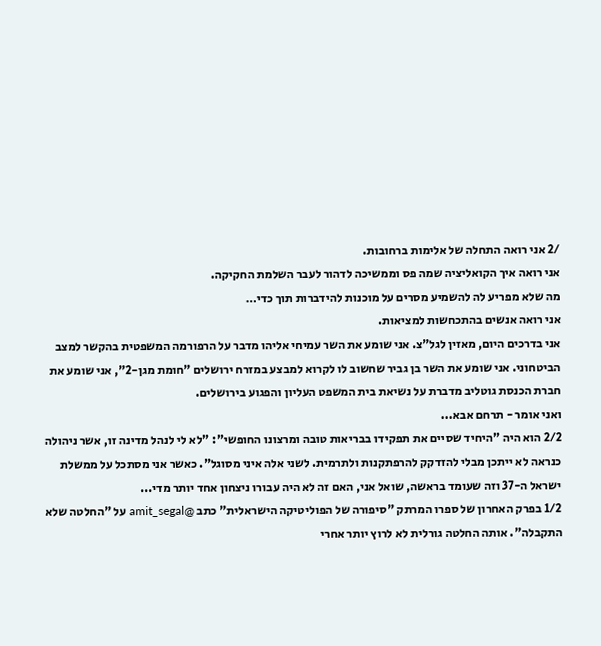/2 אני רואה התחלה של אלימות ברחובות.
אני רואה איך הקואליציה שמה פס וממשיכה לדהור לעבר השלמת החקיקה.
מה שלא מפריע לה להשמיע מסרים על מוכנות להידברות תוך כדי…
אני רואה אנשים בהתכחשות למציאות.
אני בדרכים היום, מאזין לגל"צ. אני שומע את השר עמיחי אליהו מדבר על הרפורמה המשפטית בהקשר למצב הביטחוני. אני שומע את השר בן גביר שחשוב לו לקרוא למבצע במזרח ירושלים "חומת מגן-2", אני שומע את חברת הכנסת גוטליב מדברת על נשיאת בית המשפט העליון והפגוע בירושלים.
ואני אומר - תרחם אבא...
2/2 הוא היה "היחיד שסיים את תפקידו בבריאות טובה ומרצונו החופשי": "לא לי לנהל מדינה זו, אשר ניהולה כנראה לא ייתכן מבלי להזדקק להרפתקנות ולתרמית. לשני אלה איני מסוגל". כאשר אני מסתכל על ממשלת ישראל ה-37 וזה שעומד בראשה, שואל אני, האם זה לא היה עבורו ניצחון אחד יותר מדי...
1/2 בפרק האחרון של ספרו המרתק "סיפורה של הפוליטיקה הישראלית" כתב @amit_segal על "החלטה שלא התקבלה". אותה החלטה גורלית לא לרוץ יותר אחרי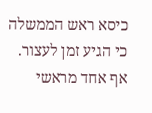כיסא ראש הממשלה כי הגיע זמן לעצור. אף אחד מראשי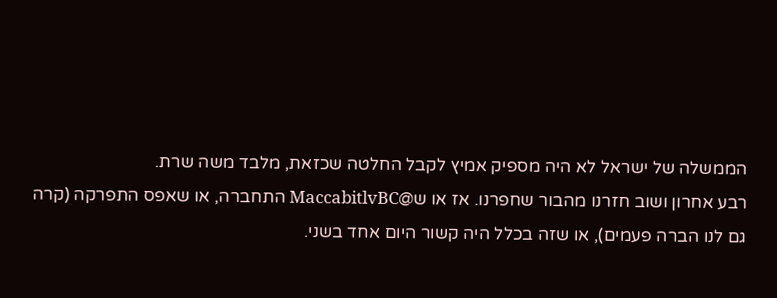הממשלה של ישראל לא היה מספיק אמיץ לקבל החלטה שכזאת, מלבד משה שרת.
רבע אחרון ושוב חזרנו מהבור שחפרנו. אז או ש@MaccabitlvBC התחברה, או שאפס התפרקה (קרה גם לנו הברה פעמים), או שזה בכלל היה קשור היום אחד בשני.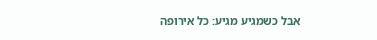אבל כשמגיע מגיע: כל אירופה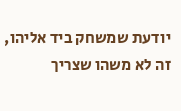יודעת שמשחק ביד אליהו, זה לא משהו שצריך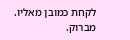לקחת כמובן מאליו.
מברוק.